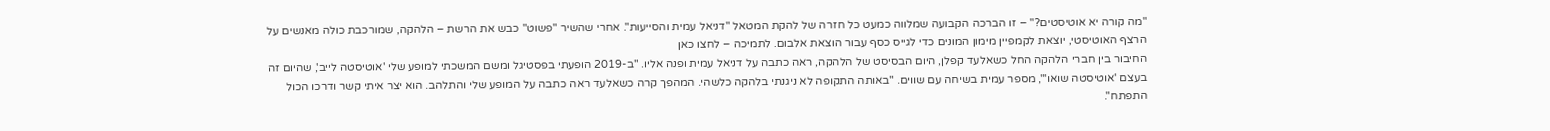"מה קורה יא אוטיסטים?" – זו הברכה הקבועה שמלווה כמעט כל חזרה של להקת המטאל "דניאל עמית והסייעות". אחרי שהשיר "פשוט" כבש את הרשת – הלהקה, שמורכבת כולה מאנשים על הרצף האוטיסטי, יוצאת לקמפיין מימון המונים כדי לגייס כסף עבור הוצאת אלבום. לתמיכה – לחצו כאן
החיבור בין חברי הלהקה החל כשאלעד קפלן, היום הבסיסט של הלהקה, ראה כתבה על דניאל עמית ופנה אליו. "ב-2019 הופעתי בפסטיגל ומשם המשכתי למופע שלי 'אוטיסטה לייב', שהיום זה בעצם 'אוטיסטה שואו'", מספר עמית בשיחה עם שווים. "באותה התקופה לא ניגנתי בלהקה כלשהי. המהפך קרה כשאלעד ראה כתבה על המופע שלי והתלהב. הוא יצר איתי קשר ודרכו הכול התפתח".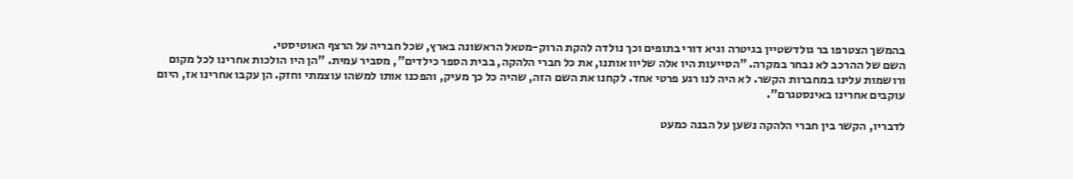בהמשך הצטרפו בר גולדשטיין בגיטרה וגיא דורי בתופים וכך נולדה להקת הרוק-מטאל הראשונה בארץ, שכל חבריה על הרצף האוטיסטי.
השם של ההרכב לא נבחר במקרה. "הסייעות היו אלה שליוו אותנו, את כל חברי הלהקה, בבית הספר כילדים", מסביר עמית. "הן היו הולכות אחרינו לכל מקום ורושמות עלינו במחברות הקשר. לא היה לנו רגע פרטי אחד. לקחנו את השם הזה, שהיה כל כך מעיק, והפכנו אותו למשהו עוצמתי וחזק. הן עקבו אחרינו אז, היום עוקבים אחרינו באינסטגרם".

לדבריו, הקשר בין חברי הלהקה נשען על הבנה כמעט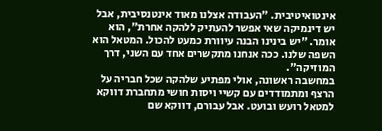אינטואיטיבית. "העבודה אצלנו מאוד אינטנסיבית, אבל יש דינמיקה שאי אפשר להעתיק ללהקה אחרת", הוא אומר. "יש בינינו הבנה עיוורת כמעט להכול. המטאל הוא השפה שלנו. ככה אנחנו מתקשרים אחד עם השני, דרך המוזיקה".
במחשבה ראשונה, אולי מפתיע שלהקה שכל חבריה על הרצף ומתמודדים עם קשיי ויסות חושי מתחברת דווקא למטאל רועש ובועט. אבל עבורם, דווקא שם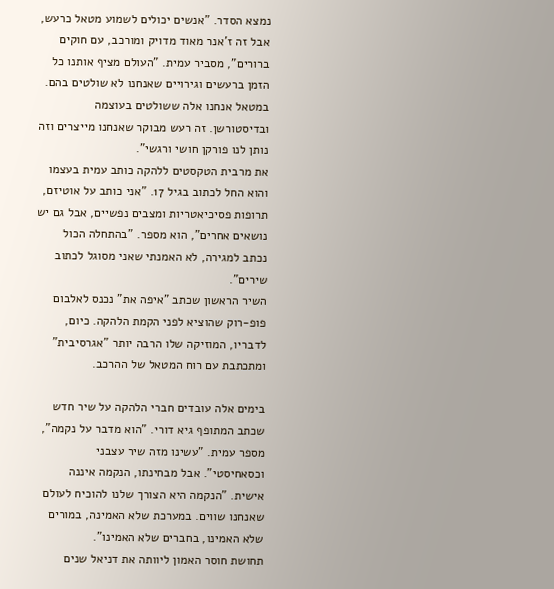נמצא הסדר. "אנשים יכולים לשמוע מטאל כרעש, אבל זה ז’אנר מאוד מדויק ומורכב, עם חוקים ברורים", מסביר עמית. "העולם מציף אותנו כל הזמן ברעשים וגירויים שאנחנו לא שולטים בהם. במטאל אנחנו אלה ששולטים בעוצמה ובדיסטורשן. זה רעש מבוקר שאנחנו מייצרים וזה נותן לנו פורקן חושי ורגשי".
את מרבית הטקסטים ללהקה כותב עמית בעצמו והוא החל לכתוב בגיל 17. "אני כותב על אוטיזם, תרופות פסיכיאטריות ומצבים נפשיים, אבל גם יש נושאים אחרים", הוא מספר. "בהתחלה הכול נכתב למגירה, לא האמנתי שאני מסוגל לכתוב שירים".
השיר הראשון שכתב "איפה את" נכנס לאלבום פופ-רוק שהוציא לפני הקמת הלהקה. כיום, לדבריו, המוזיקה שלו הרבה יותר "אגרסיבית" ומתכתבת עם רוח המטאל של ההרכב.

בימים אלה עובדים חברי הלהקה על שיר חדש שכתב המתופף גיא דורי. "הוא מדבר על נקמה", מספר עמית. "עשינו מזה שיר עצבני וכסאחיסטי". אבל מבחינתו, הנקמה איננה אישית. "הנקמה היא הצורך שלנו להוכיח לעולם שאנחנו שווים. במערכת שלא האמינה, במורים שלא האמינו, בחברים שלא האמינו".
תחושת חוסר האמון ליוותה את דניאל שנים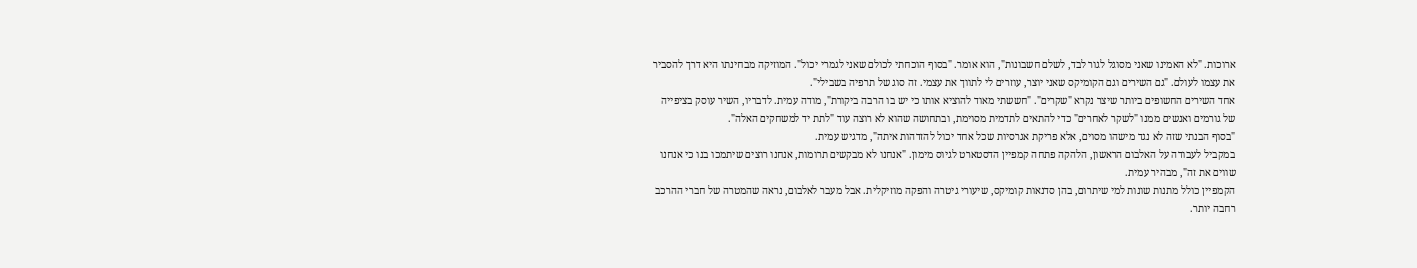ארוכות. "לא האמינו שאני מסוגל לגור לבד, לשלם חשבונות", הוא אומר. "בסוף הוכחתי לכולם שאני לגמרי יכול". המוזיקה מבחינתו היא דרך להסביר את עצמו לעולם. "גם השירים וגם הקומיקס שאני יוצר, עוזרים לי לתווך את עצמי. זה סוג של תרפיה בשבילי".
אחד השירים החשופים ביותר שיצר נקרא "שקרים". "חששתי מאוד להוציא אותו כי יש בו הרבה ביקורת", מודה עמית. לדבריו, השיר עוסק בציפייה של גורמים ואנשים ממנו "לשקר לאחרים" כדי להתאים לתדמית מסוימת, ובתחושה שהוא לא רוצה עוד "לתת יד למשחקים האלה".
"בסוף הבנתי שזה לא נגד מישהו מסוים, אלא פריקת אגרסיות שכל אחד יכול להזדהות איתה", מדגיש עמית.
במקביל לעבודה על האלבום הראשון, הלהקה פתחה קמפיין הדסטארט לגיוס מימון. "אנחנו לא מבקשים תרומות, אנחנו רוצים שיתמכו בנו כי אנחנו שווים את זה", מבהיר עמית.
הקמפיין כולל מתנות שונות למי שיתרום, בהן סדנאות קומיקס, שיעורי גיטרה והפקה מוזיקלית. אבל מעבר לאלבום, נראה שהמטרה של חברי ההרכב רחבה יותר.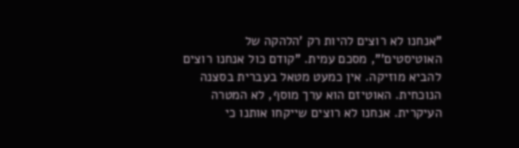"אנחנו לא רוצים להיות רק 'הלהקה של האוטיסטים'", מסכם עמית. "קודם כול אנחנו רוצים להביא מוזיקה. אין כמעט מטאל בעברית בסצנה הנוכחית. האוטיזם הוא ערך מוסף, לא המטרה העיקרית. אנחנו לא רוצים שייקחו אותנו כי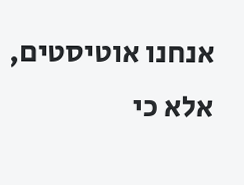אנחנו אוטיסטים, אלא כי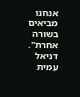אנחנו מביאים בשורה אחרת".
דניאל עמית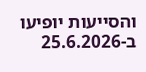והסייעות יופיעו ב-25.6.2026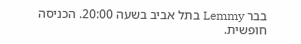בבר Lemmy בתל אביב בשעה 20:00. הכניסה חופשית.